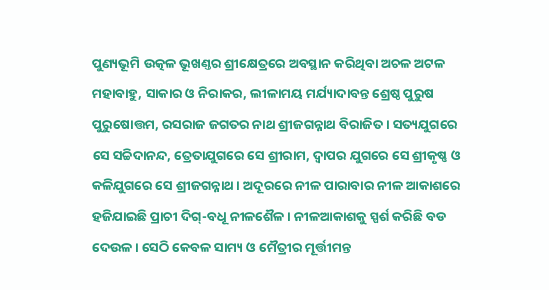ପୁଣ୍ୟଭୂମି ଉତ୍କଳ ଭୂଖଣ୍ତର ଶ୍ରୀକ୍ଷେତ୍ରରେ ଅବସ୍ଥାନ କରିଥିବା ଅଚଳ ଅଟଳ ମହାବାହୁ, ସାକାର ଓ ନିରାକର, ଲୀଳାମୟ ମର୍ଯ୍ୟାଦାବନ୍ତ ଶ୍ରେଷ୍ଠ ପୁରୁଷ ପୁରୁଷୋତ୍ତମ, ରସରାଜ ଜଗତର ନାଥ ଶ୍ରୀଜଗନ୍ନାଥ ବିରାଜିତ । ସତ୍ୟଯୁଗରେ ସେ ସଚ୍ଚିଦାନନ୍ଦ, ତ୍ରେତାଯୁଗରେ ସେ ଶ୍ରୀରାମ, ଦ୍ୱାପର ଯୁଗରେ ସେ ଶ୍ରୀକୃଷ୍ଣ ଓ କଳିଯୁଗରେ ସେ ଶ୍ରୀଜଗନ୍ନାଥ । ଅଦୂରରେ ନୀଳ ପାରାବାର ନୀଳ ଆକାଶରେ ହଜିଯାଇଛି ପ୍ରାଚୀ ଦିଗ୍-ବଧୂ ନୀଳଶୈଳ । ନୀଳଆକାଶକୁ ସ୍ପର୍ଶ କରିଛି ବଡ ଦେଉଳ । ସେଠି କେବଳ ସାମ୍ୟ ଓ ମୈତ୍ରୀର ମୂର୍ତ୍ତୀମନ୍ତ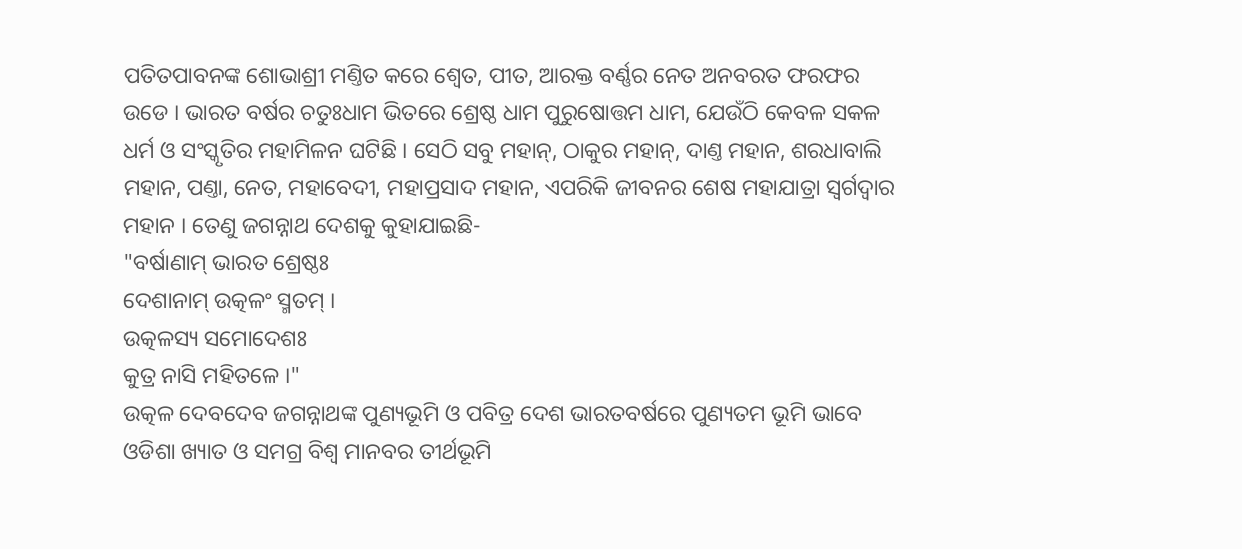ପତିତପାବନଙ୍କ ଶୋଭାଶ୍ରୀ ମଣ୍ତିତ କରେ ଶ୍ୱେତ, ପୀତ, ଆରକ୍ତ ବର୍ଣ୍ଣର ନେତ ଅନବରତ ଫରଫର ଉଡେ । ଭାରତ ବର୍ଷର ଚତୁଃଧାମ ଭିତରେ ଶ୍ରେଷ୍ଠ ଧାମ ପୁରୁଷୋତ୍ତମ ଧାମ, ଯେଉଁଠି କେବଳ ସକଳ ଧର୍ମ ଓ ସଂସ୍କୃତିର ମହାମିଳନ ଘଟିଛି । ସେଠି ସବୁ ମହାନ୍, ଠାକୁର ମହାନ୍, ଦାଣ୍ତ ମହାନ, ଶରଧାବାଲି ମହାନ, ପଣ୍ତା, ନେତ, ମହାବେଦୀ, ମହାପ୍ରସାଦ ମହାନ, ଏପରିକି ଜୀବନର ଶେଷ ମହାଯାତ୍ରା ସ୍ୱର୍ଗଦ୍ୱାର ମହାନ । ତେଣୁ ଜଗନ୍ନାଥ ଦେଶକୁ କୁହାଯାଇଛି-
"ବର୍ଷାଣାମ୍ ଭାରତ ଶ୍ରେଷ୍ଠଃ
ଦେଶାନାମ୍ ଉତ୍କଳଂ ସ୍ମତମ୍ ।
ଉତ୍କଳସ୍ୟ ସମୋଦେଶଃ
କୁତ୍ର ନାସି ମହିତଳେ ।"
ଉତ୍କଳ ଦେବଦେବ ଜଗନ୍ନାଥଙ୍କ ପୁଣ୍ୟଭୂମି ଓ ପବିତ୍ର ଦେଶ ଭାରତବର୍ଷରେ ପୁଣ୍ୟତମ ଭୂମି ଭାବେ ଓଡିଶା ଖ୍ୟାତ ଓ ସମଗ୍ର ବିଶ୍ୱ ମାନବର ତୀର୍ଥଭୂମି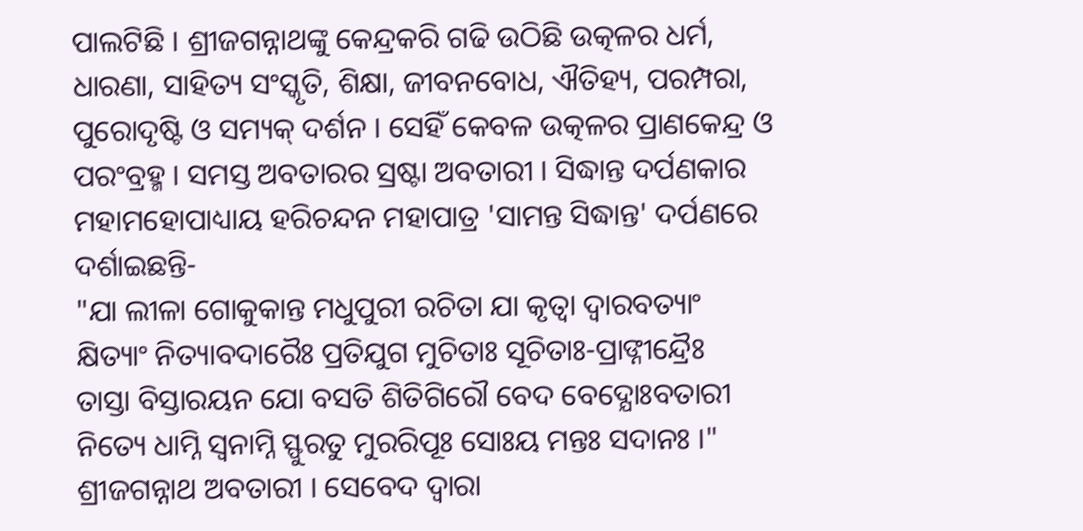ପାଲଟିଛି । ଶ୍ରୀଜଗନ୍ନାଥଙ୍କୁ କେନ୍ଦ୍ରକରି ଗଢି ଉଠିଛି ଉତ୍କଳର ଧର୍ମ, ଧାରଣା, ସାହିତ୍ୟ ସଂସ୍କୃତି, ଶିକ୍ଷା, ଜୀବନବୋଧ, ଐତିହ୍ୟ, ପରମ୍ପରା, ପୁରୋଦୃଷ୍ଟି ଓ ସମ୍ୟକ୍ ଦର୍ଶନ । ସେହିଁ କେବଳ ଉତ୍କଳର ପ୍ରାଣକେନ୍ଦ୍ର ଓ ପରଂବ୍ରହ୍ମ । ସମସ୍ତ ଅବତାରର ସ୍ରଷ୍ଟା ଅବତାରୀ । ସିଦ୍ଧାନ୍ତ ଦର୍ପଣକାର ମହାମହୋପାଧ୍ୟାୟ ହରିଚନ୍ଦନ ମହାପାତ୍ର 'ସାମନ୍ତ ସିଦ୍ଧାନ୍ତ' ଦର୍ପଣରେ ଦର୍ଶାଇଛନ୍ତି-
"ଯା ଲୀଳା ଗୋକୁକାନ୍ତ ମଧୁପୁରୀ ରଚିତା ଯା କୃତ୍ୱା ଦ୍ୱାରବତ୍ୟାଂ
କ୍ଷିତ୍ୟାଂ ନିତ୍ୟାବଦାରୈଃ ପ୍ରତିଯୁଗ ମୁଚିତାଃ ସୂଚିତାଃ-ପ୍ରାଙ୍ନୀନ୍ଦ୍ରୈଃ
ତାସ୍ତା ବିସ୍ତାରୟନ ଯୋ ବସତି ଶିତିଗିରୌ ବେଦ ବେଦ୍ଯୋଃବତାରୀ
ନିତ୍ୟେ ଧାମ୍ନି ସ୍ୱନାମ୍ନି ସ୍ଫୁରତୁ ମୁରରିପୂଃ ସୋଃୟ ମନ୍ତଃ ସଦାନଃ ।"
ଶ୍ରୀଜଗନ୍ନାଥ ଅବତାରୀ । ସେବେଦ ଦ୍ୱାରା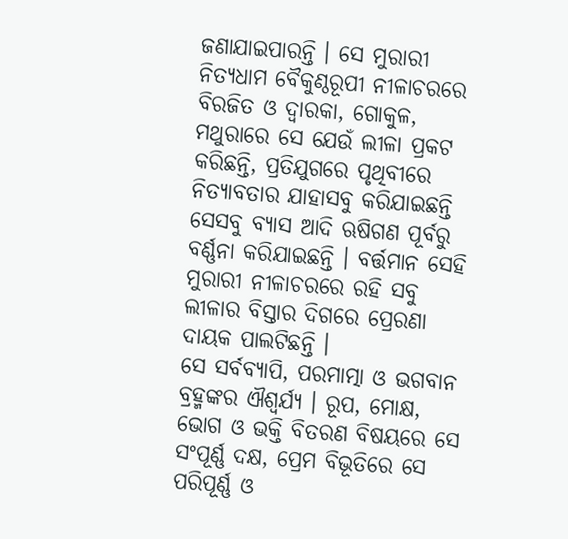ଜଣାଯାଇପାରନ୍ତି । ସେ ମୁରାରୀ ନିତ୍ୟଧାମ ବୈକୁଣ୍ଠରୂପୀ ନୀଳାଚରରେ ବିରଜିତ ଓ ଦ୍ୱାରକା, ଗୋକୁଳ, ମଥୁରାରେ ସେ ଯେଉଁ ଲୀଳା ପ୍ରକଟ କରିଛନ୍ତି, ପ୍ରତିଯୁଗରେ ପୃଥିବୀରେ ନିତ୍ୟାବତାର ଯାହାସବୁ କରିଯାଇଛନ୍ତି ସେସବୁ ବ୍ୟାସ ଆଦି ଋଷିଗଣ ପୂର୍ବରୁ ବର୍ଣ୍ଣନା କରିଯାଇଛନ୍ତି । ବର୍ତ୍ତମାନ ସେହି ମୁରାରୀ ନୀଳାଚରରେ ରହି ସବୁ ଲୀଳାର ବିସ୍ତାର ଦିଗରେ ପ୍ରେରଣା ଦାୟକ ପାଲଟିଛନ୍ତି ।
ସେ ସର୍ବବ୍ୟାପି, ପରମାତ୍ମା ଓ ଭଗବାନ ବ୍ରହ୍ମଙ୍କର ଐଶ୍ୱର୍ଯ୍ୟ । ରୂପ, ମୋକ୍ଷ, ଭୋଗ ଓ ଭକ୍ତି ବିତରଣ ବିଷୟରେ ସେ ସଂପୂର୍ଣ୍ଣ ଦକ୍ଷ, ପ୍ରେମ ବିଭୂତିରେ ସେ ପରିପୂର୍ଣ୍ଣ ଓ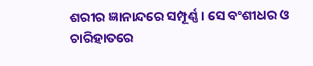ଶରୀର ଜ୍ଞାନାନ୍ଦରେ ସମ୍ପୂର୍ଣ୍ଣ । ସେ ବଂଶୀଧର ଓ ଚାରିହାତରେ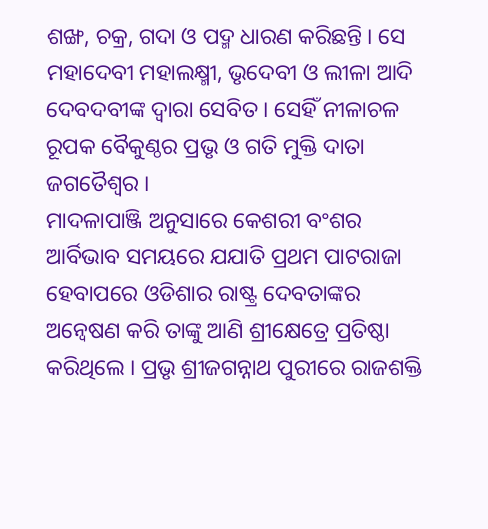ଶଙ୍ଖ, ଚକ୍ର, ଗଦା ଓ ପଦ୍ମ ଧାରଣ କରିଛନ୍ତି । ସେ ମହାଦେବୀ ମହାଲକ୍ଷ୍ମୀ, ଭୃଦେବୀ ଓ ଲୀଳା ଆଦି ଦେବଦବୀଙ୍କ ଦ୍ୱାରା ସେବିତ । ସେହିଁ ନୀଳାଚଳ ରୂପକ ବୈକୁଣ୍ଠର ପ୍ରଭୃ ଓ ଗତି ମୁକ୍ତି ଦାତା ଜଗତୈଶ୍ୱର ।
ମାଦଳାପାଞ୍ଜି ଅନୁସାରେ କେଶରୀ ବଂଶର ଆର୍ବିଭାବ ସମୟରେ ଯଯାତି ପ୍ରଥମ ପାଟରାଜା ହେବାପରେ ଓଡିଶାର ରାଷ୍ଟ୍ର ଦେବତାଙ୍କର ଅନ୍ୱେଷଣ କରି ତାଙ୍କୁ ଆଣି ଶ୍ରୀକ୍ଷେତ୍ରେ ପ୍ରତିଷ୍ଠା କରିଥିଲେ । ପ୍ରଭୃ ଶ୍ରୀଜଗନ୍ନାଥ ପୁରୀରେ ରାଜଶକ୍ତି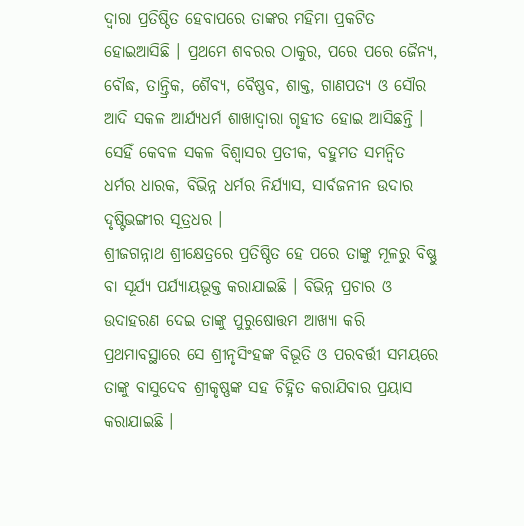ଦ୍ୱାରା ପ୍ରତିଷ୍ଠିତ ହେବାପରେ ତାଙ୍କର ମହିମା ପ୍ରକଟିତ ହୋଇଆସିଛି । ପ୍ରଥମେ ଶବରର ଠାକୁର, ପରେ ପରେ ଜୈନ୍ୟ, ବୌଦ୍ଧ, ତାନ୍ତ୍ରିକ, ଶୈବ୍ୟ, ବୈଷ୍ଣବ, ଶାକ୍ତ, ଗାଣପତ୍ୟ ଓ ସୌର ଆଦି ସକଳ ଆର୍ଯ୍ୟଧର୍ମ ଶାଖାଦ୍ୱାରା ଗୃହୀତ ହୋଇ ଆସିଛନ୍ତି । ସେହିଁ କେବଳ ସକଳ ବିଶ୍ୱାସର ପ୍ରତୀକ, ବହୁମତ ସମନ୍ୱିତ ଧର୍ମର ଧାରକ, ବିଭିନ୍ନ ଧର୍ମର ନିର୍ଯ୍ୟାସ, ସାର୍ବଜନୀନ ଉଦାର ଦୃଷ୍ଟିଭଙ୍ଗୀର ସୂତ୍ରଧର ।
ଶ୍ରୀଜଗନ୍ନାଥ ଶ୍ରୀକ୍ଷେତ୍ରରେ ପ୍ରତିଷ୍ଠିତ ହେ ପରେ ତାଙ୍କୁ ମୂଳରୁ ବିଷ୍ଣୁ ବା ସୂର୍ଯ୍ୟ ପର୍ଯ୍ୟାୟଭୂକ୍ତ କରାଯାଇଛି । ବିଭିନ୍ନ ପ୍ରଚାର ଓ ଉଦାହରଣ ଦେଇ ତାଙ୍କୁ ପୁରୁଷୋତ୍ତମ ଆଖ୍ୟା କରି ପ୍ରଥମାବସ୍ଥାରେ ସେ ଶ୍ରୀନୃସିଂହଙ୍କ ବିଭୂତି ଓ ପରବର୍ତ୍ତୀ ସମୟରେ ତାଙ୍କୁ ବାସୁଦେବ ଶ୍ରୀକୃଷ୍ଣଙ୍କ ସହ ଚିହ୍ନିତ କରାଯିବାର ପ୍ରୟାସ କରାଯାଇଛି ।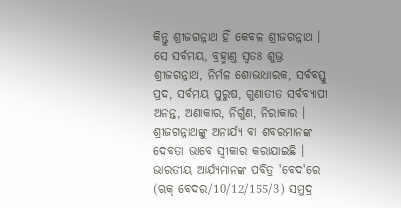କିନ୍ତୁ ଶ୍ରୀଜଗନ୍ନାଥ ହିଁ କେବଳ ଶ୍ରୀଜଗନ୍ନାଥ । ସେ ସର୍ବମୟ, ବ୍ରହ୍ମାଣ୍ତ ସ୍ୱତଃ ଶୁଭ୍ର ଶ୍ରୀଜଗନ୍ନାଥ, ନିର୍ମଳ ଶୋଭାଧାରକ, ସର୍ବବସ୍ତୁ ପ୍ରଦ, ସର୍ବମୟ ପୁରୁଷ, ଗୁଣାତୀତ ସର୍ବବ୍ୟାପୀ ଅନନ୍ତ, ଅଣାକାର, ନିର୍ଗୁଣ, ନିରାକାର । ଶ୍ରୀଜଗନ୍ନାଥଙ୍କୁ ଅନାର୍ଯ୍ୟ ବା ଶବରମାନଙ୍କ ଦେବତା ଭାବେ ସ୍ୱୀକାର କରାଯାଇଛି । ଭାରତୀୟ ଆର୍ଯ୍ୟମାନଙ୍କ ପବିତ୍ର 'ବେଦ'ରେ (ଋକ୍ ବେଦର/10/12/155/3) ସମୁଦ୍ର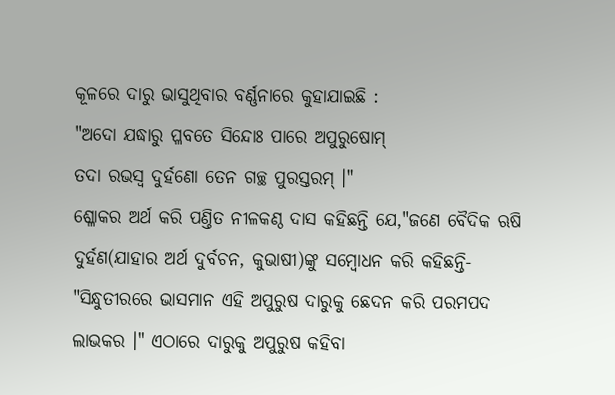କୂଳରେ ଦାରୁ ଭାସୁଥିବାର ବର୍ଣ୍ଣନାରେ କୁହାଯାଇଛି :
"ଅଦୋ ଯଦ୍ଧାରୁ ପ୍ଳବତେ ସିନ୍ଦୋଃ ପାରେ ଅପୁରୁଷୋମ୍
ତଦା ରଭସ୍ୱ ଦୁର୍ହଣୋ ତେନ ଗଚ୍ଛ ପୁରସ୍ତରମ୍ ।"
ଶ୍ଳୋକର ଅର୍ଥ କରି ପଣ୍ତିତ ନୀଳକଣ୍ଠ ଦାସ କହିଛନ୍ତି ଯେ,"ଜଣେ ବୈଦିକ ଋଷି ଦୁର୍ହଣ(ଯାହାର ଅର୍ଥ ଦୁର୍ବଚନ, କୁଭାଷୀ)ଙ୍କୁ ସମ୍ବୋଧନ କରି କହିଛନ୍ତି- "ସିନ୍ଧୁତୀରରେ ଭାସମାନ ଏହି ଅପୁରୁଷ ଦାରୁକୁ ଛେଦନ କରି ପରମପଦ ଲାଭକର ।" ଏଠାରେ ଦାରୁକୁ ଅପୁରୁଷ କହିବା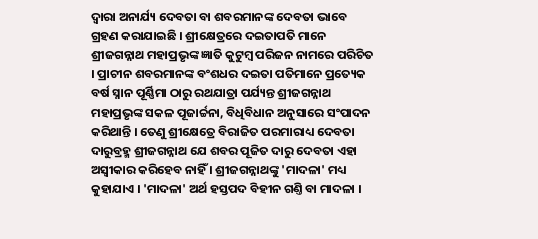ଦ୍ୱାରା ଅନାର୍ଯ୍ୟ ଦେବତା ବା ଶବରମାନଙ୍କ ଦେବତା ଭାବେ ଗ୍ରହଣ କରାଯାଇଛି । ଶ୍ରୀକ୍ଷେତ୍ରରେ ଦଇତାପତି ମାନେ ଶ୍ରୀଜଗନ୍ନାଥ ମହାପ୍ରଭୃଙ୍କ ଜ୍ଞାତି କୁଟୁମ୍ବ ପରିଜନ ନାମରେ ପରିଚିତ । ପ୍ରାଚୀନ ଶବରମାନଙ୍କ ବଂଶଧର ଦଇତା ପତିମାନେ ପ୍ରତ୍ୟେକ ବର୍ଷ ସ୍ନାନ ପୂର୍ଣ୍ଣିମା ଠାରୁ ରଥଯାତ୍ରା ପର୍ଯ୍ୟନ୍ତ ଶ୍ରୀଜଗନ୍ନାଥ ମହାପ୍ରଭୃଙ୍କ ସକଳ ପୂଜାର୍ଚ୍ଚନା, ବିଧିବିଧାନ ଅନୁସାରେ ସଂପାଦନ କରିଥାନ୍ତି । ତେଣୁ ଶ୍ରୀକ୍ଷେତ୍ରେ ବିରାଜିତ ପରମାରାଧ୍ୟ ଦେବତା ଦାରୁବ୍ରହ୍ମ ଶ୍ରୀଜଗନ୍ନାଥ ଯେ ଶବର ପୂଜିତ ଦାରୁ ଦେବତା ଏହା ଅସ୍ୱୀକାର କରିହେବ ନାହିଁ । ଶ୍ରୀଜଗନ୍ନାଥଙ୍କୁ 'ମାଦଳା' ମଧ୍ୟ କୁହାଯାଏ । 'ମାଦଳା' ଅର୍ଥ ହସ୍ତପଦ ବିହୀନ ଗଣ୍ତି ବା ମାଦଳା ।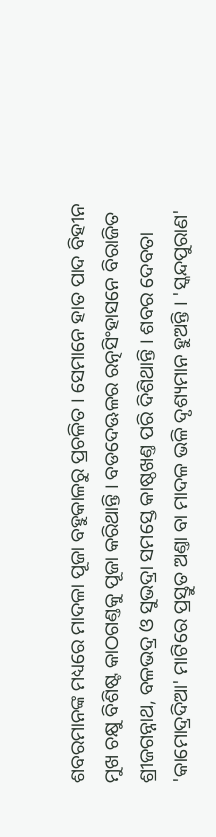ଶବରମାନଙ୍କ ମଧ୍ୟରେ ମାଦଳା ପୂଜା ବହୁକାଳରୁ ପ୍ରଚଳିତ । ସେମାନେ ହାତ ପାଦ ବିହୀନ ମୁଖ ଚକ୍ଷୁ ବିଶିଷ୍ଟ କାଠଗଣ୍ତକୁ ପୂଜା କରିଥାନ୍ତି । ବଡଦେଊଳର ରତ୍ନସିଂହାସନେ ବିରାଜିତ ଶ୍ରୀଜଗନ୍ନାଥ, ବଳଭଦ୍ର ଓ ସୁଭଦ୍ରା ସମସ୍ତେ କାଷ୍ଠଖଣ୍ତ ପରି ଦିଶିଥାନ୍ତି । ଶବର ଦେବତା 'କାମୋଦ୍ରଦିଆ' ମାଟିରେ ପ୍ରସ୍ତୁତ ଅଣ୍ତା ବା ମାଦଳ ଭଳି ଦୃଶ୍ୟମାନ ହୁଅନ୍ତି । 'ସ୍କନ୍ଦପୁରାଣ'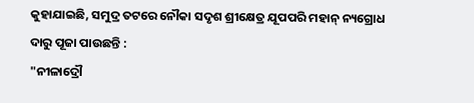କୁହାଯାଇଛି, ସମୁଦ୍ର ତଟରେ ନୌକା ସଦୃଶ ଶ୍ରୀକ୍ଷେତ୍ର ଯୂପପରି ମହାନ୍ ନ୍ୟଗ୍ରୋଧ ଦାରୁ ପୂଜା ପାଉଛନ୍ତି :
"ନୀଳାଦ୍ରୌ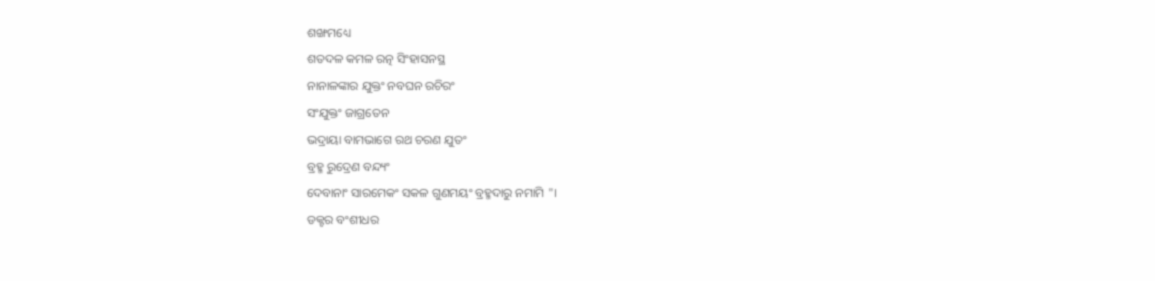ଶଙ୍ଖମଧ୍ୟେ
ଶତଦଳ କମଳ ରତ୍ନ ସିଂହାସନସ୍ଥ
ନାନାଳଙ୍କାର ଯୁକ୍ତଂ ନବଘନ ରଚିରଂ
ସଂଯୁକ୍ତଂ ଜାଗ୍ରତେନ
ଭଦ୍ରାୟା ବାମଭାଗେ ରଥ ଚରଣ ଯୁତଂ
ବ୍ରହ୍ମ ରୁଦ୍ରେଣ ବନ୍ଦ୍ୟଂ
ଦେବାନାଂ ସାରମେକଂ ସକଳ ଗୁଣମୟଂ ବ୍ରହ୍ମଦାରୁ ନମାମି "।
ଡକ୍ଟର ବଂଶୀଧର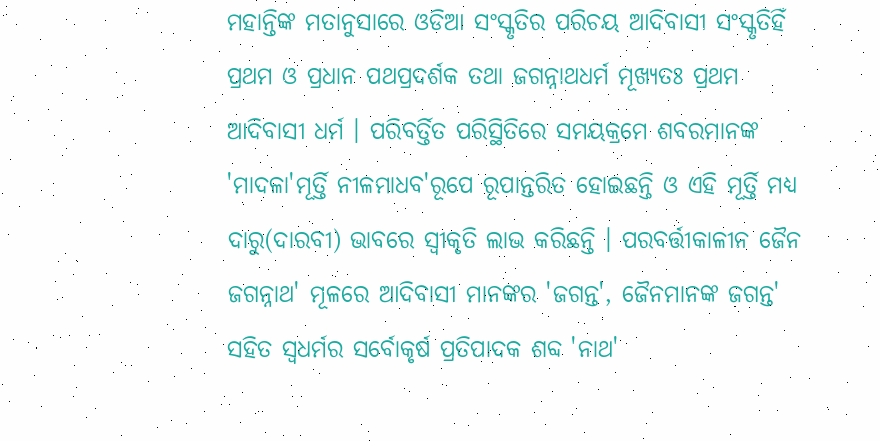ମହାନ୍ତିଙ୍କ ମତାନୁସାରେ ଓଡିଆ ସଂସ୍କୃତିର ପରିଚୟ ଆଦିବାସୀ ସଂସ୍କୃତିହିଁ ପ୍ରଥମ ଓ ପ୍ରଧାନ ପଥପ୍ରଦର୍ଶକ ତଥା ଜଗନ୍ନାଥଧର୍ମ ମୂଖ୍ୟତଃ ପ୍ରଥମ ଆଦିବାସୀ ଧର୍ମ । ପରିବର୍ତ୍ତିତ ପରିସ୍ଥିତିରେ ସମୟକ୍ରମେ ଶବରମାନଙ୍କ 'ମାଦଳା'ମୂର୍ତ୍ତି ନୀଳମାଧବ'ରୂପେ ରୂପାନ୍ତରିତ ହୋଇଛନ୍ତି ଓ ଏହି ମୂର୍ତ୍ତି ମଧ୍ୟ ଦାରୁ(ଦାରବୀ) ଭାବରେ ସ୍ୱୀକୃତି ଲାଭ କରିଛନ୍ତି । ପରବର୍ତ୍ତୀକାଳୀନ ଜୈନ ଜଗନ୍ନାଥ' ମୂଳରେ ଆଦିବାସୀ ମାନଙ୍କର 'ଜଗନ୍ତ', ଜୈନମାନଙ୍କ ଜଗନ୍ତ' ସହିତ ସ୍ୱଧର୍ମର ସର୍ବୋକୃର୍ଷ ପ୍ରତିପାଦକ ଶବ୍ଦ 'ନାଥ'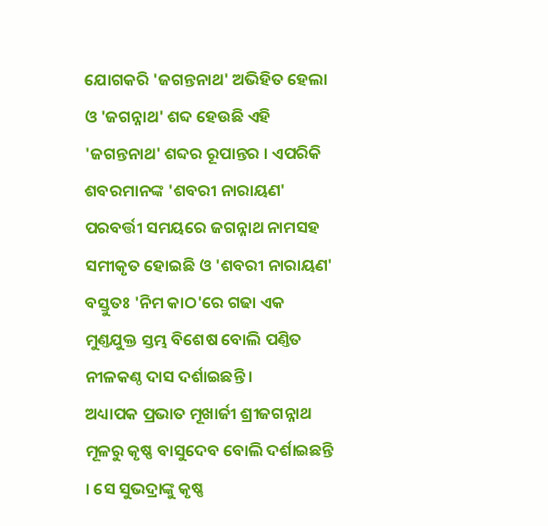ଯୋଗକରି 'ଜଗନ୍ତନାଥ' ଅଭିହିତ ହେଲା ଓ 'ଜଗନ୍ନାଥ' ଶବ୍ଦ ହେଉଛି ଏହି 'ଜଗନ୍ତନାଥ' ଶବ୍ଦର ରୂପାନ୍ତର । ଏପରିକି ଶବରମାନଙ୍କ 'ଶବରୀ ନାରାୟଣ' ପରବର୍ତ୍ତୀ ସମୟରେ ଜଗନ୍ନାଥ ନାମସହ ସମୀକୃତ ହୋଇଛି ଓ 'ଶବରୀ ନାରାୟଣ' ବସ୍ତୁତଃ 'ନିମ କାଠ'ରେ ଗଢା ଏକ ମୁଣ୍ତଯୁକ୍ତ ସ୍ତମ୍ଭ ବିଶେଷ ବୋଲି ପଣ୍ତିତ ନୀଳକଣ୍ଠ ଦାସ ଦର୍ଶାଇଛନ୍ତି ।
ଅଧ୍ୟାପକ ପ୍ରଭାତ ମୂଖାର୍ଜୀ ଶ୍ରୀଜଗନ୍ନାଥ ମୂଳରୁ କୃଷ୍ଣ ବାସୁଦେବ ବୋଲି ଦର୍ଶାଇଛନ୍ତି । ସେ ସୁଭଦ୍ରାଙ୍କୁ କୃଷ୍ଣ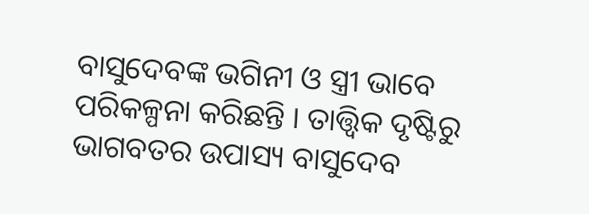ବାସୁଦେବଙ୍କ ଭଗିନୀ ଓ ସ୍ତ୍ରୀ ଭାବେ ପରିକଳ୍ପନା କରିଛନ୍ତି । ତାତ୍ତ୍ୱିକ ଦୃଷ୍ଟିରୁ ଭାଗବତର ଉପାସ୍ୟ ବାସୁଦେବ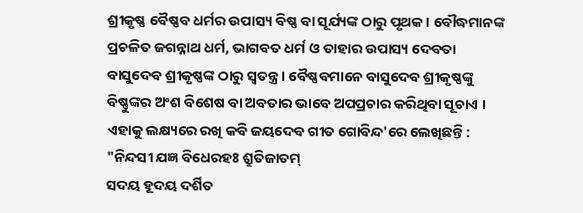ଶ୍ରୀକୃଷ୍ଣ ବୈଷ୍ଣବ ଧର୍ମର ଉପାସ୍ୟ ବିଷ୍ଣ ବା ସୂର୍ଯ୍ୟଙ୍କ ଠାରୁ ପୃଥକ । ବୌଦ୍ଧମାନଙ୍କ ପ୍ରଚଳିତ ଜଗନ୍ନାଥ ଧର୍ମ, ଭାଗବତ ଧର୍ମ ଓ ତାହାର ଉପାସ୍ୟ ଦେବତା ବାସୁଦେବ ଶ୍ରୀକୃଷ୍ଣଙ୍କ ଠାରୁ ସ୍ୱତନ୍ତ୍ର । ବୈଷ୍ଣବମାନେ ବାସୁଦେବ ଶ୍ରୀକୃଷ୍ଣଙ୍କୁ ବିଷ୍ଣୁଙ୍କର ଅଂଶ ବିଶେଷ ବା ଅବତାର ଭାବେ ଅପପ୍ରଚାର କରିଥିବା ସୂଚାଏ । ଏହାକୁ ଲକ୍ଷ୍ୟରେ ରଖି କବି ଜୟଦେବ ଗୀତ ଗୋବିନ୍ଦ'ରେ ଲେଖିଛନ୍ତି :
"ନିନ୍ଦସୀ ଯଜ୍ଞ ବିଧେରହଃ ଶ୍ରୁତିଜାତମ୍
ସଦୟ ହୂଦୟ ଦର୍ଶିତ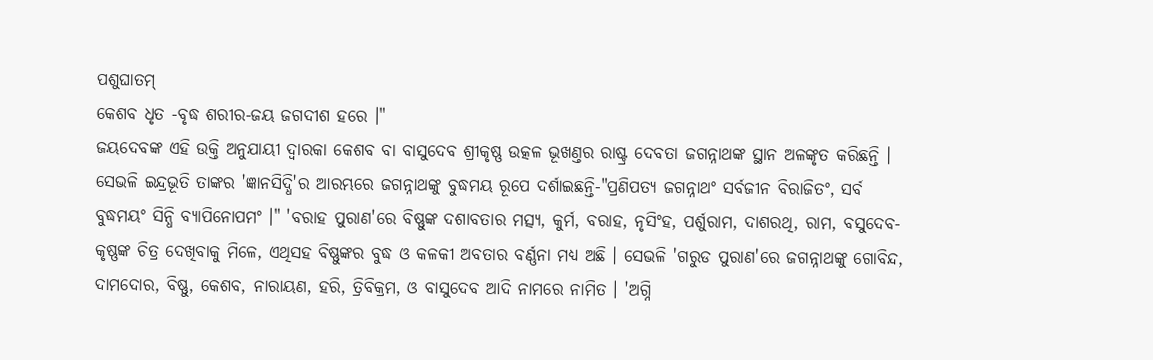ପଶୁଘାତମ୍
କେଶବ ଧୃତ -ବୃଦ୍ଧ ଶରୀର-ଜୟ ଜଗଦୀଶ ହରେ ।"
ଜୟଦେବଙ୍କ ଏହି ଉକ୍ତି ଅନୁଯାୟୀ ଦ୍ୱାରକା କେଶବ ବା ବାସୁଦେବ ଶ୍ରୀକୃଷ୍ଣ ଉତ୍କଳ ଭୂଖଣ୍ତର ରାଷ୍ଟ୍ର ଦେବତା ଜଗନ୍ନାଥଙ୍କ ସ୍ଥାନ ଅଳଙ୍କୃତ କରିଛନ୍ତି । ସେଭଳି ଇନ୍ଦ୍ରଭୂତି ତାଙ୍କର 'ଜ୍ଞାନସିଦ୍ଧି'ର ଆରମ୍ଭରେ ଜଗନ୍ନାଥଙ୍କୁ ବୁଦ୍ଧମୟ ରୂପେ ଦର୍ଶାଇଛନ୍ତି-"ପ୍ରଣିପତ୍ୟ ଜଗନ୍ନାଥଂ ସର୍ବଜୀନ ବିରାଜିତଂ, ସର୍ବ ବୁଦ୍ଧମୟଂ ସିନ୍ଧି ବ୍ୟାପିନୋପମଂ ।" 'ବରାହ ପୁରାଣ'ରେ ବିଷ୍ଣୁଙ୍କ ଦଶାବତାର ମତ୍ସ୍ୟ, କୁର୍ମ, ବରାହ, ନୃସିଂହ, ପର୍ଶୁରାମ, ଦାଶରଥି, ରାମ, ବସୁଦେବ-କୃଷ୍ଣଙ୍କ ଚିତ୍ର ଦେଖିବାକୁ ମିଳେ, ଏଥିସହ ବିଷ୍ଣୁଙ୍କର ବୁଦ୍ଧ ଓ କଳକୀ ଅବତାର ବର୍ଣ୍ଣନା ମଧ୍ୟ ଅଛି । ସେଭଳି 'ଗରୁଡ ପୁରାଣ'ରେ ଜଗନ୍ନାଥଙ୍କୁ ଗୋବିନ୍ଦ, ଦାମଦୋର, ବିଷ୍ଣୁ, କେଶବ, ନାରାୟଣ, ହରି, ତ୍ରିବିକ୍ରମ, ଓ ବାସୁଦେବ ଆଦି ନାମରେ ନାମିତ । 'ଅଗ୍ନି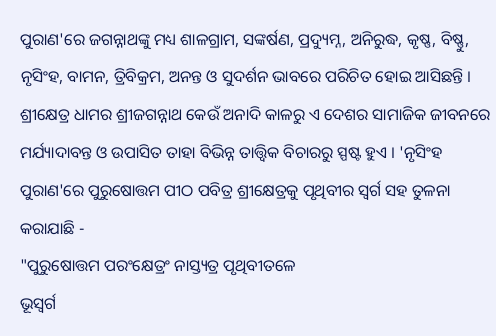ପୁରାଣ'ରେ ଜଗନ୍ନାଥଙ୍କୁ ମଧ୍ୟ ଶାଳଗ୍ରାମ, ସଙ୍କର୍ଷଣ, ପ୍ରଦ୍ୟୁମ୍ନ, ଅନିରୁଦ୍ଧ, କୃଷ୍ଣ, ବିଷ୍ଣୁ, ନୃସିଂହ, ବାମନ, ତ୍ରିବିକ୍ରମ, ଅନନ୍ତ ଓ ସୁଦର୍ଶନ ଭାବରେ ପରିଚିତ ହୋଇ ଆସିଛନ୍ତି । ଶ୍ରୀକ୍ଷେତ୍ର ଧାମର ଶ୍ରୀଜଗନ୍ନାଥ କେଉଁ ଅନାଦି କାଳରୁ ଏ ଦେଶର ସାମାଜିକ ଜୀବନରେ ମର୍ଯ୍ୟାଦାବନ୍ତ ଓ ଉପାସିତ ତାହା ବିଭିନ୍ନ ତାତ୍ତ୍ୱିକ ବିଚାରରୁ ସ୍ପଷ୍ଟ ହୁଏ । 'ନୃସିଂହ ପୁରାଣ'ରେ ପୁରୁଷୋତ୍ତମ ପୀଠ ପବିତ୍ର ଶ୍ରୀକ୍ଷେତ୍ରକୁ ପୃଥିବୀର ସ୍ୱର୍ଗ ସହ ତୁଳନା କରାଯାଛି -
"ପୁରୁଷୋତ୍ତମ ପରଂକ୍ଷେତ୍ରଂ ନାସ୍ତ୍ୟତ୍ର ପୃଥିବୀତଳେ
ଭୂସ୍ୱର୍ଗ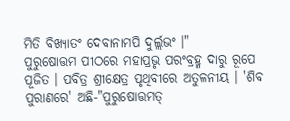ମିତି ବିଖ୍ୟାତଂ ଦେବାନାମପି ଦୁର୍ଲ୍ଲଭଂ ।"
ପୁରୁଷୋତ୍ତମ ପୀଠରେ ମହାପ୍ରଭୃ ପରଂବ୍ରହ୍ମ ଦାରୁ ରୂପେ ପୂଜିତ । ପବିତ୍ର ଶ୍ରୀକ୍ଷେତ୍ର ପୃଥିବୀରେ ଅତୁଳନୀୟ । 'ଶିବ ପୁରାଣରେ' ଅଛି-"ପୁରୁଷୋତ୍ତମତ୍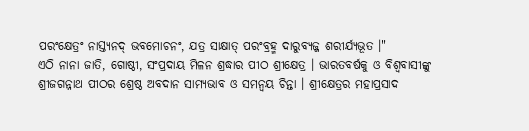ପରଂକ୍ଷେତ୍ରଂ ନାସ୍ତ୍ୟନଦ୍ ଭବମୋଚନଂ, ଯତ୍ର ସାକ୍ଷାତ୍ ପରଂବ୍ରହ୍ମ ଦାରୁବ୍ୟଜ୍ଜ ଶରୀର୍ଯ୍ୟଭୂତ ।"
ଏଠି ନାନା ଜାତି, ଗୋଷ୍ଠୀ, ସଂପ୍ରଦାୟ ମିଳନ ଶ୍ରଦ୍ଧାର ପୀଠ ଶ୍ରୀକ୍ଷେତ୍ର । ଭାରତବର୍ଷକୁ ଓ ବିଶ୍ୱବାସୀଙ୍କୁ ଶ୍ରୀଜଗନ୍ନାଥ ପୀଠର ଶ୍ରେଷ୍ଠ ଅବଦାନ ସାମ୍ୟଭାବ ଓ ସମନ୍ୱୟ ଚିନ୍ତା । ଶ୍ରୀକ୍ଷେତ୍ରର ମହାପ୍ରସାଦ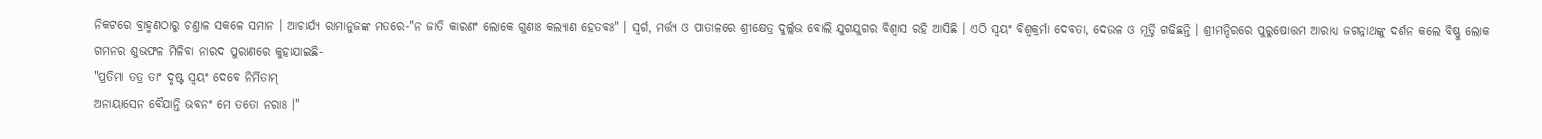ନିକଟରେ ବ୍ରାହ୍ମଣଠାରୁ ଚଣ୍ତାଳ ସକଳେ ସମାନ । ଆଚାର୍ଯ୍ୟ ରାମାନୁଜଙ୍କ ମତରେ-"ନ ଜାତି କାରଣଂ ଲୋକେ ଗୁଣାଃ କଲ୍ୟାଣ ହେତବଃ" । ସ୍ୱର୍ଗ, ମର୍ତ୍ତ୍ୟ ଓ ପାତାଳରେ ଶ୍ରୀକ୍ଷେତ୍ର ଦୁର୍ଲ୍ଲଭ ବୋଲି ଯୁଗଯୁଗର ବିଶ୍ୱାସ ରହି ଆସିଛି । ଏଠି ସ୍ୱୟଂ ବିଶ୍ୱକ୍ରର୍ମା ଦେବତା, ଦେଉଳ ଓ ମୂର୍ତ୍ତି ଗଢିଛନ୍ତି । ଶ୍ରୀମନ୍ଦିରରେ ପୁରୁଷୋତ୍ତମ ଆରାଧ୍ୟ ଜଗନ୍ନାଥଙ୍କୁ ଦର୍ଶନ କଲେ ବିଷ୍ଣୁ ଲୋକ ଗମନର ଶୁଭଫଳ ମିଳିବା ନାରଦ ପୁରାଣରେ କୁହାଯାଇଛି-
"ପ୍ରତିମା ତତ୍ର ତାଂ ଦୃଷ୍ଟ ସ୍ୱୟଂ ଦେବେ ନିର୍ମିତାମ୍
ଅନାୟାସେନ ବୈଯାନ୍ତି ଭବନଂ ମେ ତତୋ ନରାଃ ।"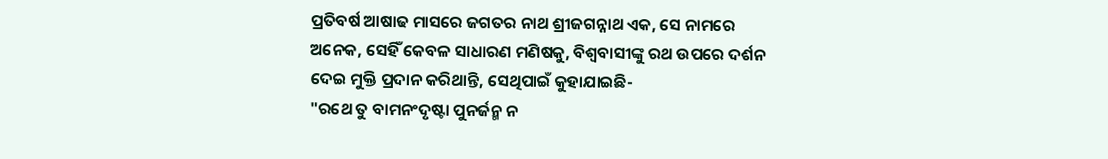ପ୍ରତିବର୍ଷ ଆଷାଢ ମାସରେ ଜଗତର ନାଥ ଶ୍ରୀଜଗନ୍ନାଥ ଏକ, ସେ ନାମରେ ଅନେକ, ସେହିଁ କେବଳ ସାଧାରଣ ମଣିଷକୁ, ବିଶ୍ୱବାସୀଙ୍କୁ ରଥ ଉପରେ ଦର୍ଶନ ଦେଇ ମୁକ୍ତି ପ୍ରଦାନ କରିଥାନ୍ତି, ସେଥିପାଇଁ କୁହାଯାଇଛି-
"ରଥେ ତୁ ବାମନଂଦୃଷ୍ଟା ପୁନର୍ଜନ୍ମ ନ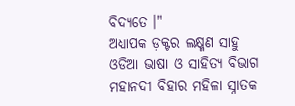ବିଦ୍ୟତେ ।"
ଅଧ୍ୟାପକ ଡ଼କ୍ଟର ଲକ୍ଷ୍ମଣ ସାହୁ
ଓଡିଆ ଭାଷା ଓ ସାହିତ୍ୟ ବିଭାଗ
ମହାନଦୀ ବିହାର ମହିଳା ସ୍ନାତକ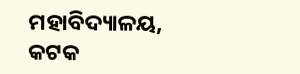ମହାବିଦ୍ୟାଳୟ, କଟକ